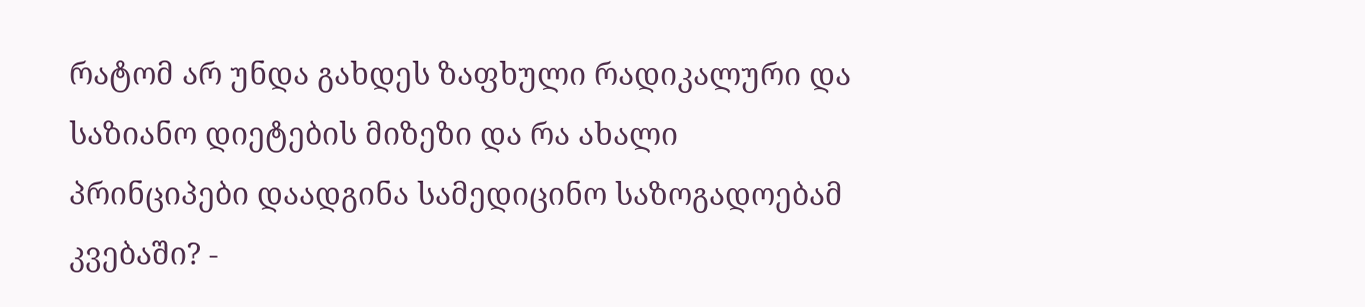რატომ არ უნდა გახდეს ზაფხული რადიკალური და საზიანო დიეტების მიზეზი და რა ახალი პრინციპები დაადგინა სამედიცინო საზოგადოებამ კვებაში? -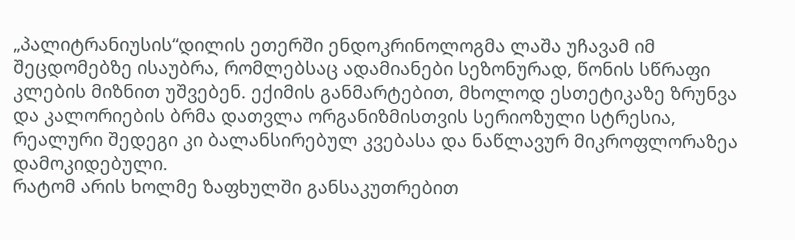„პალიტრანიუსის“დილის ეთერში ენდოკრინოლოგმა ლაშა უჩავამ იმ შეცდომებზე ისაუბრა, რომლებსაც ადამიანები სეზონურად, წონის სწრაფი კლების მიზნით უშვებენ. ექიმის განმარტებით, მხოლოდ ესთეტიკაზე ზრუნვა და კალორიების ბრმა დათვლა ორგანიზმისთვის სერიოზული სტრესია, რეალური შედეგი კი ბალანსირებულ კვებასა და ნაწლავურ მიკროფლორაზეა დამოკიდებული.
რატომ არის ხოლმე ზაფხულში განსაკუთრებით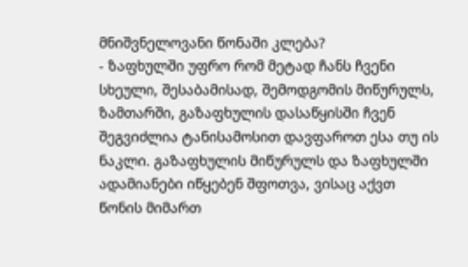მნიშვნელოვანი წონაში კლება?
- ზაფხულში უფრო რომ მეტად ჩანს ჩვენი სხეული, შესაბამისად, შემოდგომის მიწურულს, ზამთარში, გაზაფხულის დასაწყისში ჩვენ შეგვიძლია ტანისამოსით დავფაროთ ესა თუ ის ნაკლი. გაზაფხულის მიწურულს და ზაფხულში ადამიანები იწყებენ შფოთვა, ვისაც აქვთ წონის მიმართ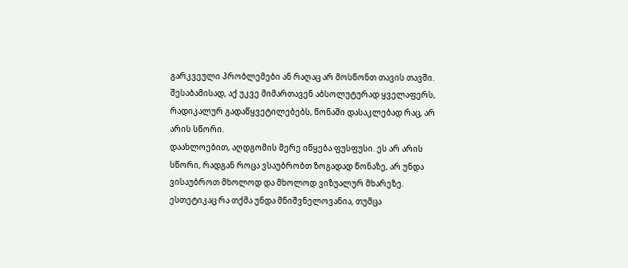გარკვეული პრობლემები ან რაღაც არ მოსწონთ თავის თავში. შესაბამისად, აქ უკვე მიმართავენ აბსოლუტურად ყველაფერს, რადიკალურ გადაწყვეტილებებს, წონაში დასაკლებად რაც, არ არის სწორი.
დაახლოებით, აღდგომის მერე იწყება ფუსფუსი. ეს არ არის სწორი, რადგან როცა ვსაუბრობთ ზოგადად წონაზე, არ უნდა ვისაუბროთ მხოლოდ და მხოლოდ ვიზუალურ მხარეზე. ესთეტიკაც რა თქმა უნდა მნიშვნელოვანია, თუმცა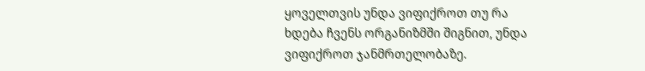ყოველთვის უნდა ვიფიქროთ თუ რა ხდება ჩვენს ორგანიზმში შიგნით, უნდა ვიფიქროთ ჯანმრთელობაზე.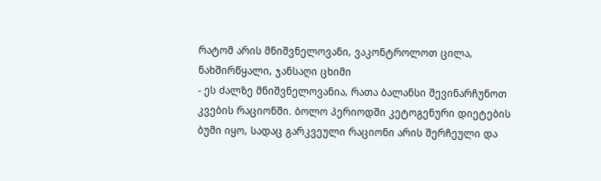რატომ არის მნიშვნელოვანი, ვაკონტროლოთ ცილა, ნახშირწყალი, ჯანსაღი ცხიმი
- ეს ძალზე მნიშვნელოვანია, რათა ბალანსი შევინარჩუნოთ კვების რაციონში. ბოლო პერიოდში კეტოგენური დიეტების ბუმი იყო, სადაც გარკვეული რაციონი არის შერჩეული და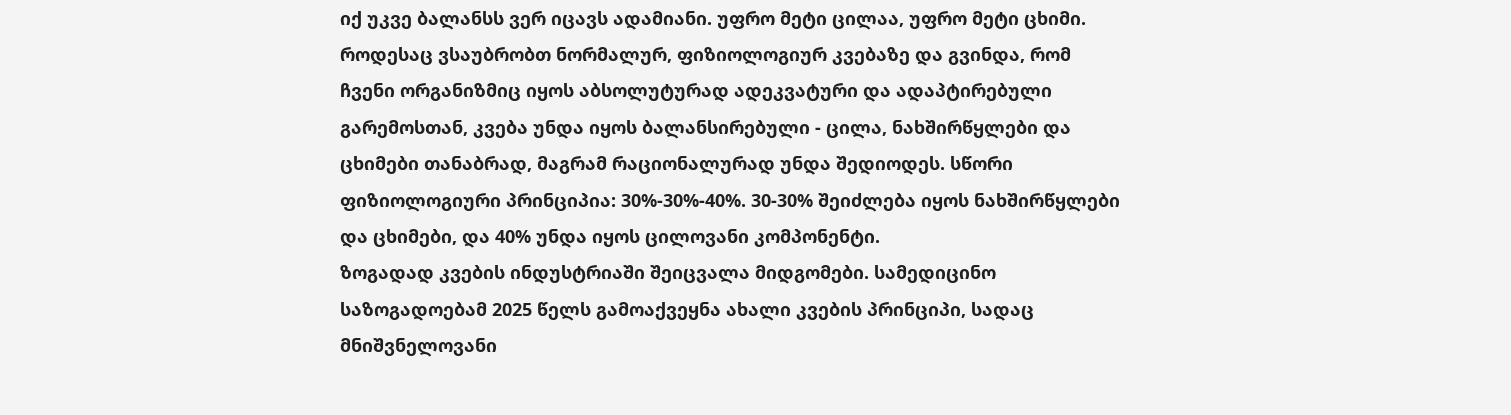იქ უკვე ბალანსს ვერ იცავს ადამიანი. უფრო მეტი ცილაა, უფრო მეტი ცხიმი.
როდესაც ვსაუბრობთ ნორმალურ, ფიზიოლოგიურ კვებაზე და გვინდა, რომ ჩვენი ორგანიზმიც იყოს აბსოლუტურად ადეკვატური და ადაპტირებული გარემოსთან, კვება უნდა იყოს ბალანსირებული - ცილა, ნახშირწყლები და ცხიმები თანაბრად, მაგრამ რაციონალურად უნდა შედიოდეს. სწორი ფიზიოლოგიური პრინციპია: 30%-30%-40%. 30-30% შეიძლება იყოს ნახშირწყლები და ცხიმები, და 40% უნდა იყოს ცილოვანი კომპონენტი.
ზოგადად კვების ინდუსტრიაში შეიცვალა მიდგომები. სამედიცინო საზოგადოებამ 2025 წელს გამოაქვეყნა ახალი კვების პრინციპი, სადაც მნიშვნელოვანი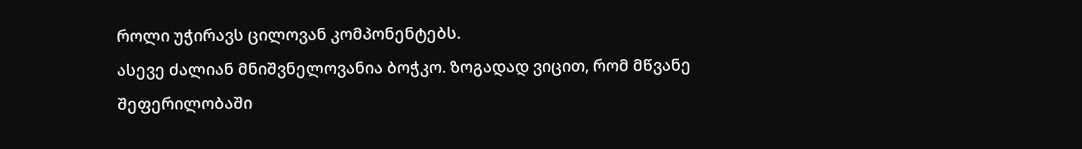როლი უჭირავს ცილოვან კომპონენტებს.
ასევე ძალიან მნიშვნელოვანია ბოჭკო. ზოგადად ვიცით, რომ მწვანე შეფერილობაში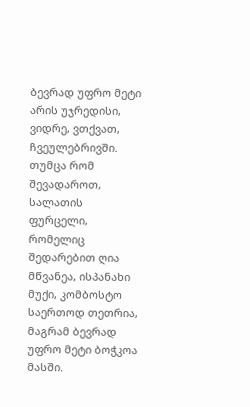ბევრად უფრო მეტი არის უჯრედისი, ვიდრე, ვთქვათ, ჩვეულებრივში. თუმცა რომ შევადაროთ, სალათის ფურცელი, რომელიც შედარებით ღია მწვანეა, ისპანახი მუქი, კომბოსტო საერთოდ თეთრია, მაგრამ ბევრად უფრო მეტი ბოჭკოა მასში.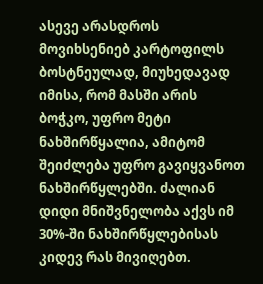ასევე არასდროს მოვიხსენიებ კარტოფილს ბოსტნეულად, მიუხედავად იმისა, რომ მასში არის ბოჭკო, უფრო მეტი ნახშირწყალია, ამიტომ შეიძლება უფრო გავიყვანოთ ნახშირწყლებში. ძალიან დიდი მნიშვნელობა აქვს იმ 30%-ში ნახშირწყლებისას კიდევ რას მივიღებთ.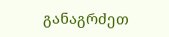განაგრძეთ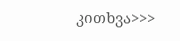კითხვა>>>